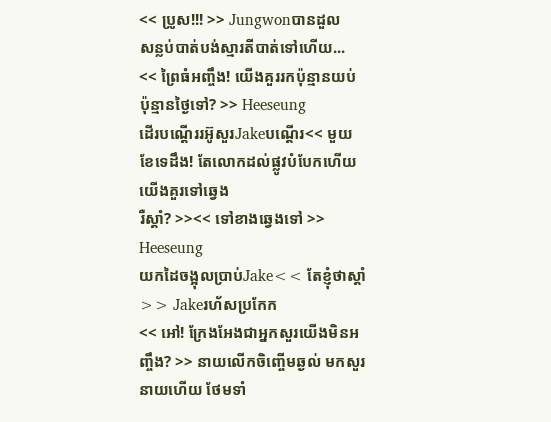<< ប្រូស!!! >> Jungwonបានដួល
សន្លប់បាត់បង់ស្មារតីបាត់ទៅហើយ...
<< ព្រៃធំអញ្ចឹង! យើងគួររកប៉ុន្មានយប់ ប៉ុន្មានថ្ងៃទៅ? >> Heeseung
ដើរបណ្ដើររអ៊ូសួរJakeបណ្ដើរ<< មួយខែទេដឹង! តែលោកដល់ផ្លូវបំបែកហើយ យើងគួរទៅឆ្វេង
រឺស្ដាំ? >><< ទៅខាងឆ្វេងទៅ >> Heeseung
យកដៃចង្អុលប្រាប់Jake<< តែខ្ញុំថាស្ដាំ >> Jakeរហ័សប្រកែក
<< អៅ! ក្រែងអែងជាអ្នកសួរយើងមិនអញ្ចឹង? >> នាយលើកចិញ្ចើមឆ្ងល់ មកសួរនាយហើយ ថែមទាំ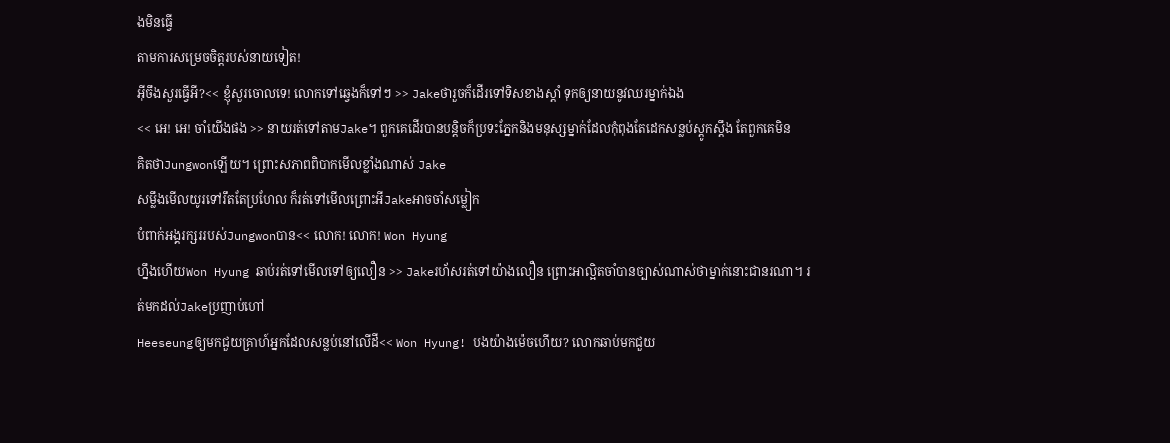ងមិនធ្វើ
តាមការសម្រេចចិត្តរបស់នាយទៀត!
អ៊ីចឹងសួរធ្វើអី?<< ខ្ញុំសួរចោលទេ! លោកទៅឆ្វេងក៏ទៅៗ >> Jakeថារួចក៏ដើរទៅទិសខាងស្ដាំ ទុកឲ្យនាយនូវឈរម្នាក់ឯង
<< អេ! អេ! ចាំយើងផង >> នាយរត់ទៅតាមJake។ ពួកគេដើរបានបន្តិចក៏ប្រទះភ្នែកនិងមនុស្សម្នាក់ដែលកុំពុងតែដេកសន្លប់ស្ដូកស្ដឹង តែពួកគេមិន
គិតថាJungwonឡើយ។ ព្រោះសភាពពិបាកមើលខ្លាំងណាស់ Jake
សម្លឹងមើលយូរទៅរឹតតែប្រហែល ក៏រត់ទៅមើលព្រោះអីJakeអាចចាំសម្លៀក
បំពាក់អង្គរក្សររបស់Jungwonបាន<< លោក! លោក! Won Hyung
ហ្នឹងហើយWon Hyung ឆាប់រត់ទៅមើលទៅឲ្យលឿន >> Jakeរហ័សរត់ទៅយ៉ាងលឿន ព្រោះអាល្អិតចាំបានច្បាស់ណាស់ថាម្នាក់នោះជានរណា។ រត់មកដល់Jakeប្រញាប់ហៅ
Heeseungឲ្យមកជួយគ្រាហ៍អ្នកដែលសន្លប់នៅលើដី<< Won Hyung! បងយ៉ាងម៉េចហើយ? លោកឆាប់មកជួយ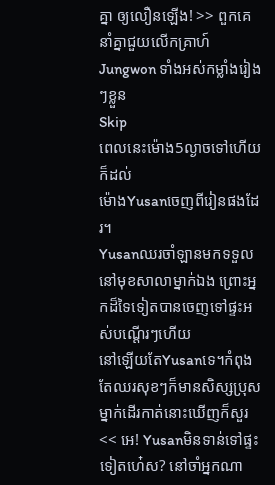គ្នា ឲ្យលឿនឡើង! >> ពួកគេនាំគ្នាជួយលើកគ្រាហ៍Jungwon ទាំងអស់កម្លាំងរៀងៗខ្លួន
Skip
ពេលនេះម៉ោង5ល្ងាចទៅហើយ ក៏ដល់
ម៉ោងYusanចេញពីរៀនផងដែរ។
Yusanឈរចាំឡានមកទទួលនៅមុខសាលាម្នាក់ឯង ព្រោះអ្នកដ៏ទៃទៀតបានចេញទៅផ្ទះអស់បណ្ដើរៗហើយ
នៅឡើយតែYusanទេ។កំពុងតែឈរសុខៗក៏មានសិស្សប្រុសម្នាក់ដើរកាត់នោះឃើញក៏សួរ<< អេ! Yusanមិនទាន់ទៅផ្ទះទៀតហេ៎ស? នៅចាំអ្នកណា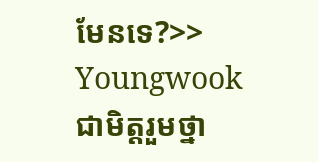មែនទេ?>>
Youngwook ជាមិត្តរួមថ្នា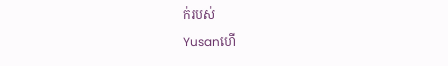ក់របស់
Yusanហើ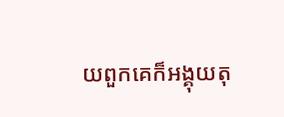យពួកគេក៏អង្គុយតុ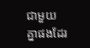ជាមួយ
គ្នាផងដែរ